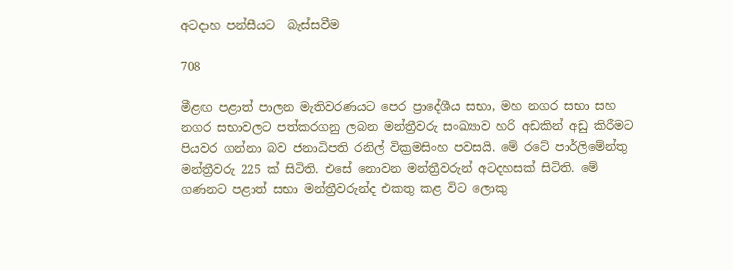අටදාහ පන්සීයට  බැස්සවීම

708

මීළඟ පළාත් පාලන මැතිවරණයට පෙර ප්‍රාදේශීය සභා, මහ නගර සභා සහ නගර සභාවලට පත්කරගනු ලබන මන්ත්‍රීවරු සංඛ්‍යාව හරි අඩකින් අඩු කිරීමට පියවර ගන්නා බව ජනාධිපති රනිල් වික්‍රමසිංහ පවසයි. මේ රටේ පාර්ලිමේන්තු මන්ත්‍රීවරු 225 ක් සිටිති. එසේ නොවන මන්ත්‍රීවරුන් අටදහසක් සිටිති. මේ ගණනට පළාත් සභා මන්ත්‍රීවරුන්ද එකතු කළ විට ලොකු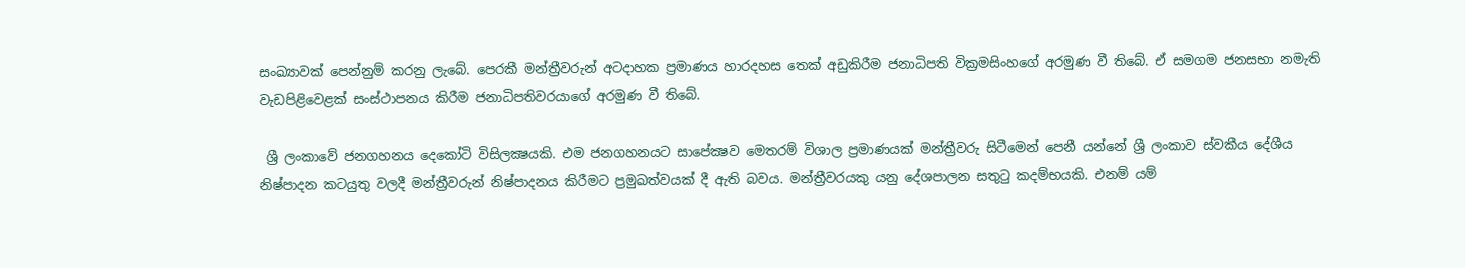සංඛ්‍යාවක් පෙන්නුම් කරනු ලැබේ. පෙරකී මන්ත්‍රීවරුන් අටදාහක ප්‍රමාණය හාරදහස තෙක් අඩුකිරීම ජනාධිපති වික්‍රමසිංහගේ අරමුණ වී තිබේ. ඒ සමගම ජනසභා නමැති වැඩපිළිවෙළක් සංස්ථාපනය කිරීම ජනාධිපතිවරයාගේ අරමුණ වී තිබේ.

 ශ්‍රී ලංකාවේ ජනගහනය දෙකෝටි විසිලක්‍ෂයකි. එම ජනගහනයට සාපේක්‍ෂව මෙතරම් විශාල ප්‍රමාණයක් මන්ත්‍රීවරු සිටීමෙන් පෙනී යන්නේ ශ්‍රී ලංකාව ස්වකීය දේශීය නිෂ්පාදන කටයුතු වලදී මන්ත්‍රීවරුන් නිෂ්පාදනය කිරීමට ප්‍රමුඛත්වයක් දී ඇති බවය. මන්ත්‍රීවරයකු යනු දේශපාලන සතුටු කදම්භයකි. එනම් යම්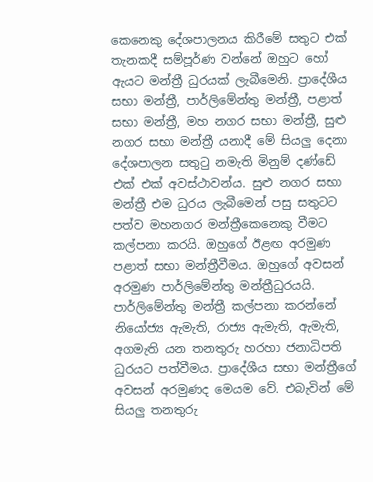කෙනෙකු දේශපාලනය කිරීමේ සතුට එක් තැනකදී සම්පූර්ණ වන්නේ ඔහුට හෝ ඇයට මන්ත්‍රී ධුරයක් ලැබීමෙනි. ප්‍රාදේශීය සභා මන්ත්‍රී, පාර්ලිමේන්තු මන්ත්‍රී, පළාත් සභා මන්ත්‍රී, මහ නගර සභා මන්ත්‍රී, සුළු නගර සභා මන්ත්‍රී යනාදී මේ සියලු දෙනා දේශපාලන සතුටු නමැති මිනුම් දණ්ඩේ එක් එක් අවස්ථාවන්ය. සුළු නගර සභා මන්ත්‍රී එම ධුරය ලැබීමෙන් පසු සතුටට පත්ව මහනගර මන්ත්‍රීකෙනෙකු වීමට කල්පනා කරයි. ඔහුගේ ඊළඟ අරමුණ පළාත් සභා මන්ත්‍රීවීමය. ඔහුගේ අවසන් අරමුණ පාර්ලිමේන්තු මන්ත්‍රීධුරයයි. පාර්ලිමේන්තු මන්ත්‍රී කල්පනා කරන්නේ නියෝජ්‍ය ඇමැති, රාජ්‍ය ඇමැති, ඇමැති, අගමැති යන තනතුරු හරහා ජනාධිපති ධුරයට පත්වීමය. ප්‍රාදේශීය සභා මන්ත්‍රීගේ අවසන් අරමුණද මෙයම වේ. එබැවින් මේ සියලු තනතුරු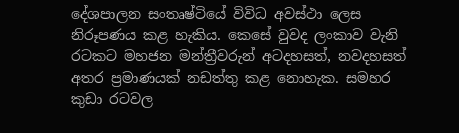දේශපාලන සංතෘෂ්ටියේ විවිධ අවස්ථා ලෙස නිරූපණය කළ හැකිය. කෙසේ වුවද ලංකාව වැනි රටකට මහජන මන්ත්‍රීවරුන් අටදහසත්, නවදහසත් අතර ප්‍රමාණයක් නඩත්තු කළ නොහැක. සමහර කුඩා රටවල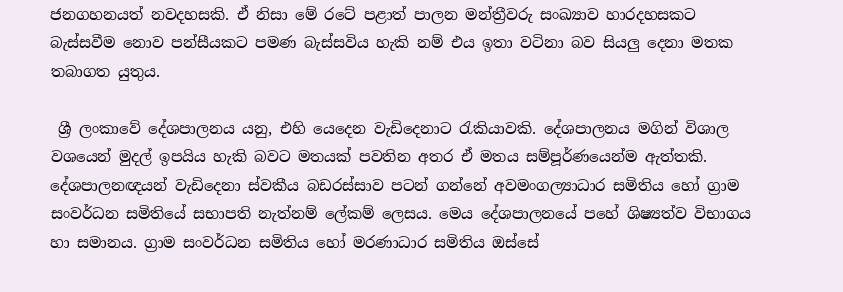ජනගහනයත් නවදහසකි. ඒ නිසා මේ රටේ පළාත් පාලන මන්ත්‍රීවරු සංඛ්‍යාව හාරදහසකට බැස්සවීම නොව පන්සීයකට පමණ බැස්සවිය හැකි නම් එය ඉතා වටිනා බව සියලු දෙනා මතක තබාගත යුතුය.

 ශ්‍රී ලංකාවේ දේශපාලනය යනු, එහි යෙදෙන වැඩිදෙනාට රැකියාවකි. දේශපාලනය මගින් විශාල වශයෙන් මුදල් ඉපයිය හැකි බවට මතයක් පවතින අතර ඒ මතය සම්පූර්ණයෙන්ම ඇත්තකි. දේශපාලනඥයන් වැඩිදෙනා ස්වකීය බඩරස්සාව පටන් ගන්නේ අවමංගල්‍යාධාර සමිතිය හෝ ග්‍රාම සංවර්ධන සමිතියේ සභාපති නැත්නම් ලේකම් ලෙසය. මෙය දේශපාලනයේ පහේ ශිෂ්‍යත්ව විභාගය හා සමානය. ග්‍රාම සංවර්ධන සමිතිය හෝ මරණාධාර සමිතිය ඔස්සේ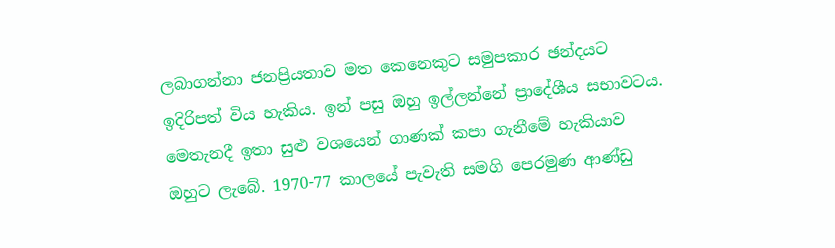ලබාගන්නා ජනප්‍රියතාව මත කෙනෙකුට සමුපකාර ඡන්දයට ඉදිරිපත් විය හැකිය. ඉන් පසු ඔහු ඉල්ලන්නේ ප්‍රාදේශීය සභාවටය. මෙතැනදී ඉතා සුළු වශයෙන් ගාණක් කපා ගැනීමේ හැකියාව ඔහුට ලැබේ. 1970-77 කාලයේ පැවැති සමගි පෙරමුණ ආණ්ඩු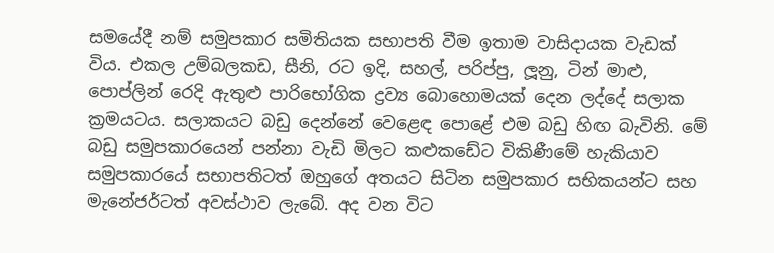සමයේදී නම් සමුපකාර සමිතියක සභාපති වීම ඉතාම වාසිදායක වැඩක් විය. එකල උම්බලකඩ, සීනි, රට ඉදි, සහල්, පරිප්පු, ලූනු, ටින් මාළු, පොප්ලින් රෙදි ඇතුළු පාරිභෝගික ද්‍රව්‍ය බොහොමයක් දෙන ලද්දේ සලාක ක්‍රමයටය. සලාකයට බඩු දෙන්නේ වෙළෙඳ පොළේ එම බඩු හිඟ බැවිනි. මේ බඩු සමුපකාරයෙන් පන්නා වැඩි මිලට කළුකඩේට විකිණීමේ හැකියාව සමුපකාරයේ සභාපතිටත් ඔහුගේ අතයට සිටින සමුපකාර සභිකයන්ට සහ මැනේජර්ටත් අවස්ථාව ලැබේ. අද වන විට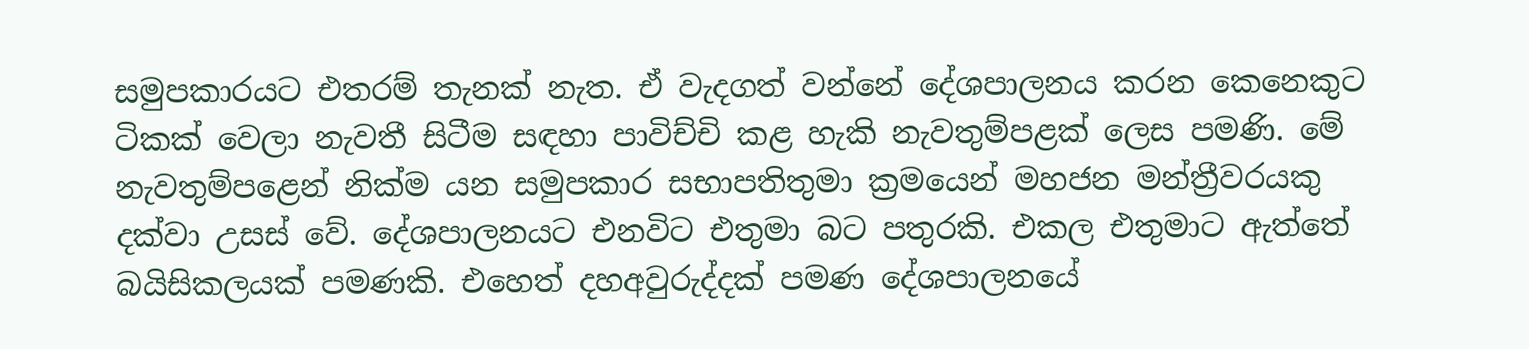සමුපකාරයට එතරම් තැනක් නැත. ඒ වැදගත් වන්නේ දේශපාලනය කරන කෙනෙකුට ටිකක් වෙලා නැවතී සිටීම සඳහා පාවිච්චි කළ හැකි නැවතුම්පළක් ලෙස පමණි. මේ නැවතුම්පළෙන් නික්ම යන සමුපකාර සභාපතිතුමා ක්‍රමයෙන් මහජන මන්ත්‍රීවරයකු දක්වා උසස් වේ. දේශපාලනයට එනවිට එතුමා බට පතුරකි. එකල එතුමාට ඇත්තේ බයිසිකලයක් පමණකි. එහෙත් දහඅවුරුද්දක් පමණ දේශපාලනයේ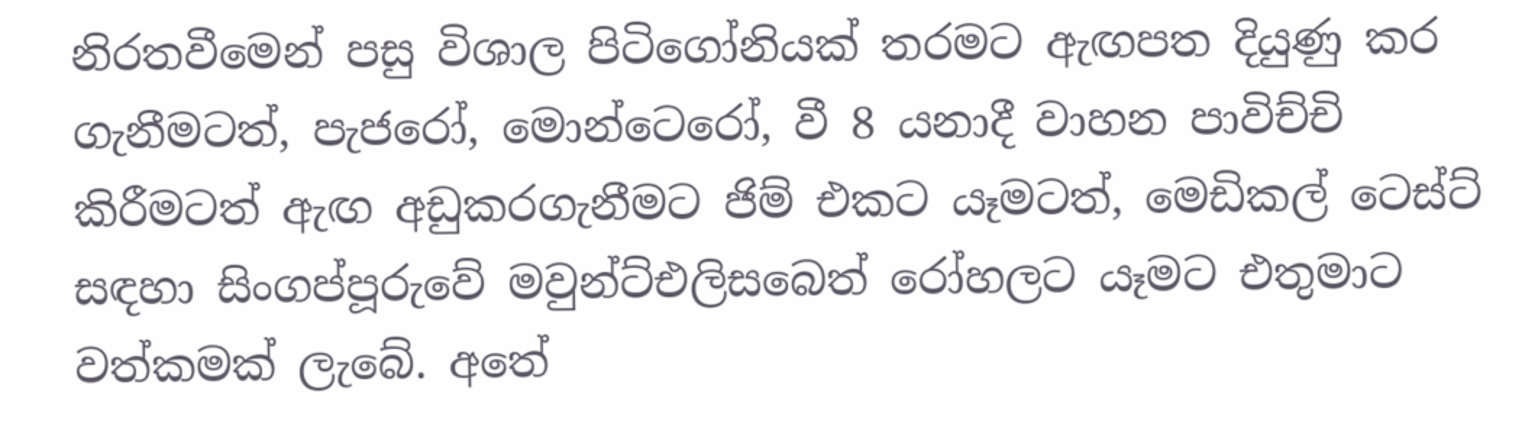නිරතවීමෙන් පසු විශාල පිටිගෝනියක් තරමට ඇඟපත දියුණු කර ගැනීමටත්, පැජරෝ, මොන්ටෙරෝ, වී 8 යනාදී වාහන පාවිච්චි කිරීමටත් ඇඟ අඩුකරගැනීමට ජිම් එකට යෑමටත්, මෙඩිකල් ටෙස්ට් සඳහා සිංගප්පූරුවේ මවුන්ට්එලිසබෙත් රෝහලට යෑමට එතුමාට වත්කමක් ලැබේ. අතේ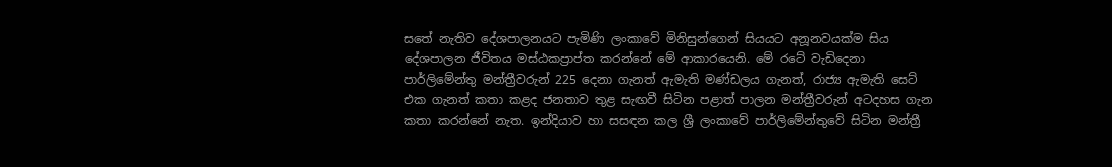සතේ නැතිව දේශපාලනයට පැමිණි ලංකාවේ මිනිසුන්ගෙන් සියයට අනූනවයක්ම සිය දේශපාලන ජීවිතය මස්ඨකප්‍රාප්ත කරන්නේ මේ ආකාරයෙනි. මේ රටේ වැඩිදෙනා පාර්ලිමේන්තු මන්ත්‍රීවරුන් 225 දෙනා ගැනත් ඇමැති මණ්ඩලය ගැනත්, රාජ්‍ය ඇමැති සෙට් එක ගැනත් කතා කළද ජනතාව තුළ සැඟවී සිටින පළාත් පාලන මන්ත්‍රීවරුන් අටදහස ගැන කතා කරන්නේ නැත. ඉන්දියාව හා සසඳන කල ශ්‍රී ලංකාවේ පාර්ලිමේන්තුවේ සිටින මන්ත්‍රී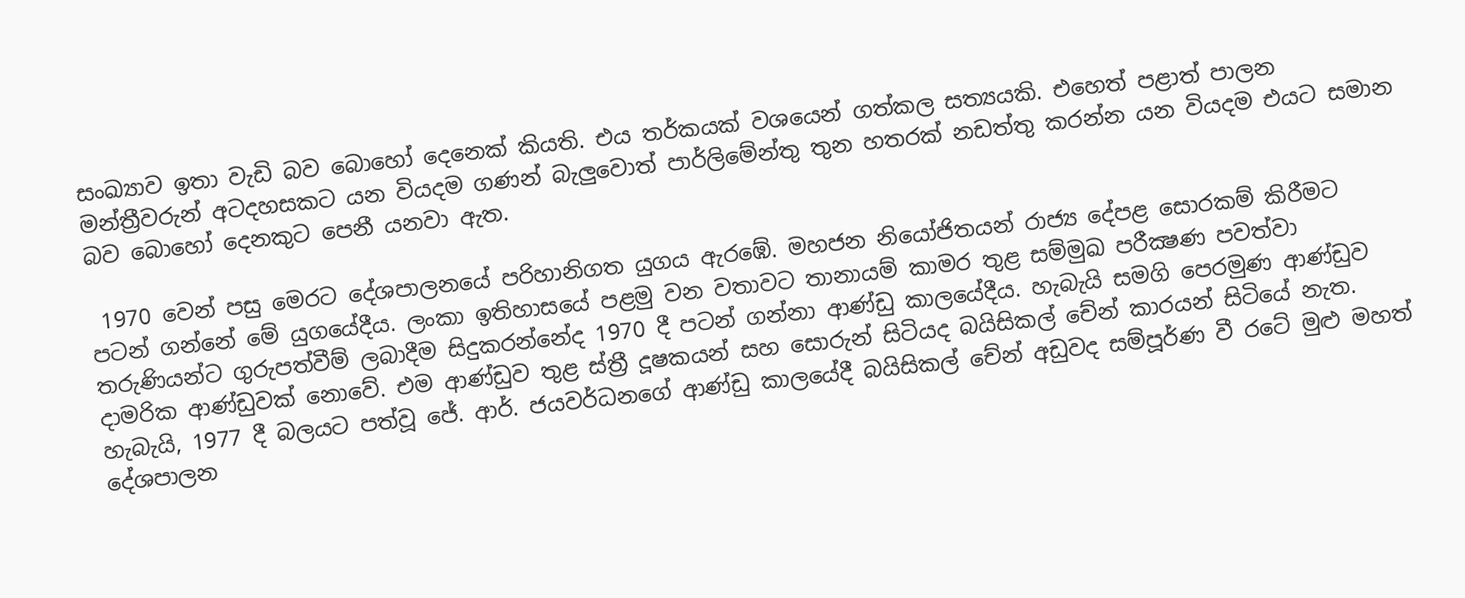සංඛ්‍යාව ඉතා වැඩි බව බොහෝ දෙනෙක් කියති. එය තර්කයක් වශයෙන් ගත්කල සත්‍යයකි. එහෙත් පළාත් පාලන මන්ත්‍රීවරුන් අටදහසකට යන වියදම ගණන් බැලුවොත් පාර්ලිමේන්තු තුන හතරක් නඩත්තු කරන්න යන වියදම එයට සමාන බව බොහෝ දෙනකුට පෙනී යනවා ඇත.

 1970 වෙන් පසු මෙරට දේශපාලනයේ පරිහානිගත යුගය ඇරඹේ. මහජන නියෝජිතයන් රාජ්‍ය දේපළ සොරකම් කිරීමට පටන් ගන්නේ මේ යුගයේදීය. ලංකා ඉතිහාසයේ පළමු වන වතාවට තානායම් කාමර තුළ සම්මුඛ පරීක්‍ෂණ පවත්වා තරුණියන්ට ගුරුපත්වීම් ලබාදීම සිදුකරන්නේද 1970 දී පටන් ගන්නා ආණ්ඩු කාලයේදීය. හැබැයි සමගි පෙරමුණ ආණ්ඩුව දාමරික ආණ්ඩුවක් නොවේ. එම ආණ්ඩුව තුළ ස්ත්‍රී දූෂකයන් සහ සොරුන් සිටියද බයිසිකල් චේන් කාරයන් සිටියේ නැත. හැබැයි, 1977 දී බලයට පත්වූ ජේ. ආර්. ජයවර්ධනගේ ආණ්ඩු කාලයේදී බයිසිකල් චේන් අඩුවද සම්පූර්ණ වී රටේ මුළු මහත් දේශපාලන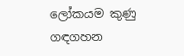ලෝකයම කුණු ගඳගහන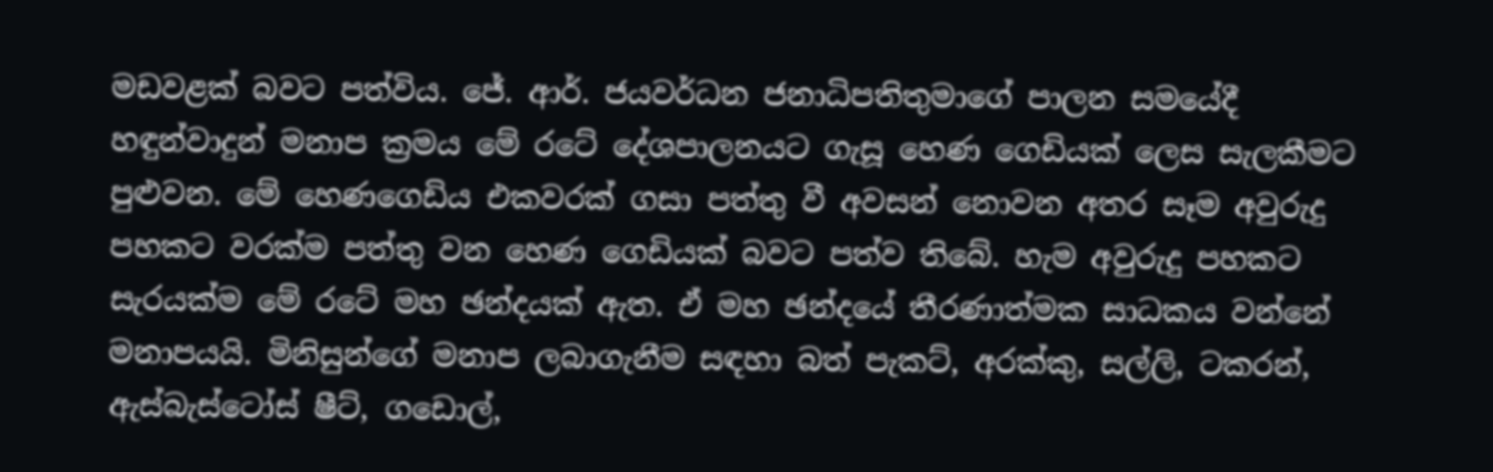මඩවළක් බවට පත්විය. ජේ. ආර්. ජයවර්ධන ජනාධිපතිතුමාගේ පාලන සමයේදී හඳුන්වාදුන් මනාප ක්‍රමය මේ රටේ දේශපාලනයට ගැසූ හෙණ ගෙඩියක් ලෙස සැලකීමට පුළුවන. මේ හෙණගෙඩිය එකවරක් ගසා පත්තු වී අවසන් නොවන අතර සෑම අවුරුදු පහකට වරක්ම පත්තු වන හෙණ ගෙඩියක් බවට පත්ව තිබේ. හැම අවුරුදු පහකට සැරයක්ම මේ රටේ මහ ඡන්දයක් ඇත. ඒ මහ ඡන්දයේ තීරණාත්මක සාධකය වන්නේ මනාපයයි. මිනිසුන්ගේ මනාප ලබාගැනීම සඳහා බත් පැකට්, අරක්කු, සල්ලි, ටකරන්, ඇස්බැස්ටෝස් ෂීට්, ගඩොල්,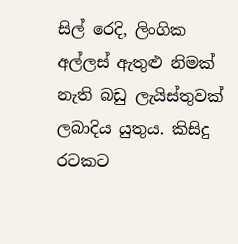සිල් රෙදි, ලිංගික අල්ලස් ඇතුළු නිමක් නැති බඩු ලැයිස්තුවක් ලබාදිය යුතුය. කිසිදු රටකට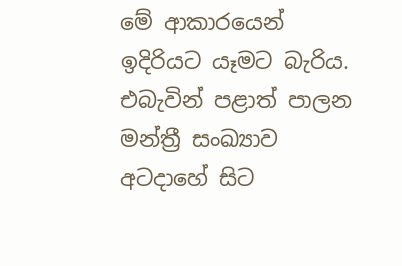මේ ආකාරයෙන් ඉදිරියට යෑමට බැරිය. එබැවින් පළාත් පාලන මන්ත්‍රී සංඛ්‍යාව අටදාහේ සිට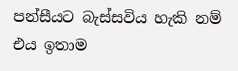පන්සීයට බැස්සවිය හැකි නම් එය ඉතාම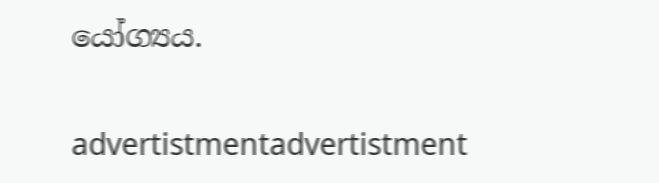යෝග්‍යය.

advertistmentadvertistment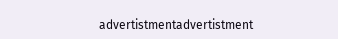advertistmentadvertistment